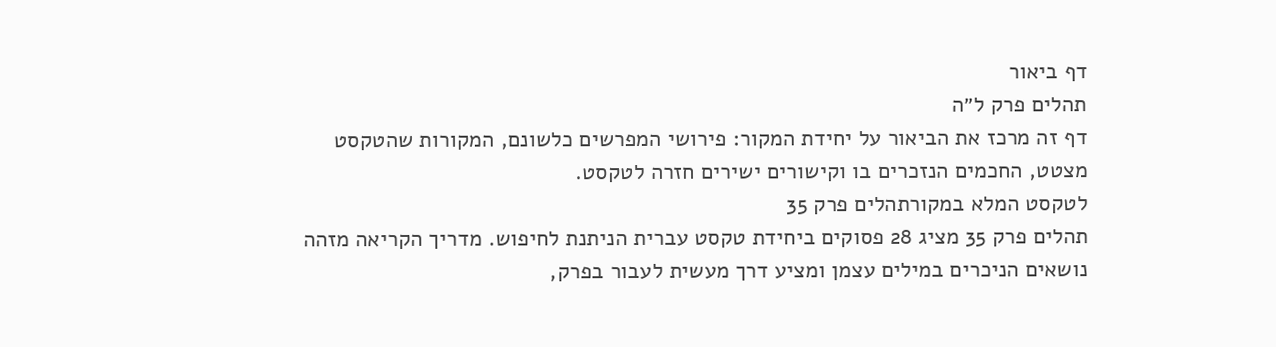דף ביאור
תהלים פרק ל״ה
דף זה מרכז את הביאור על יחידת המקור: פירושי המפרשים כלשונם, המקורות שהטקסט מצטט, החכמים הנזכרים בו וקישורים ישירים חזרה לטקסט.
לטקסט המלא במקורתהלים פרק 35
תהלים פרק 35 מציג 28 פסוקים ביחידת טקסט עברית הניתנת לחיפוש. מדריך הקריאה מזהה נושאים הניכרים במילים עצמן ומציע דרך מעשית לעבור בפרק,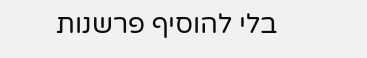בלי להוסיף פרשנות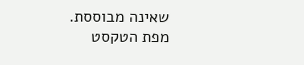שאינה מבוססת.
מפת הטקסט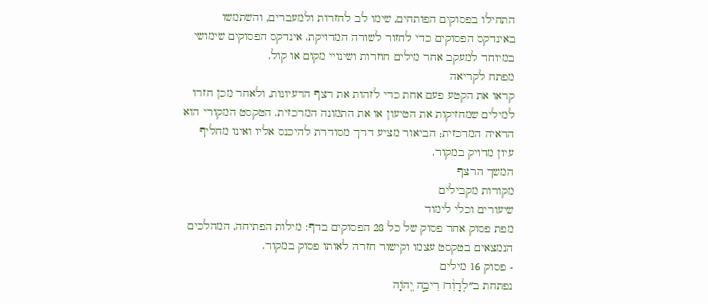התחילו בפסוקים הפותחים, שימו לב לחזרות ולמעברים, והשתמשו באינדקס הפסוקים כדי לחזור לשורה המדויקת. אינדקס הפסוקים שימושי במיוחד למעקב אחר מילים חוזרות ושינויי מקום או קול.
מפתח לקריאה
קראו את הקטע פעם אחת כדי לזהות את רצף הרעיונות, ולאחר מכן חזרו למילים שמחזיקות את הטיעון או את התמונה המרכזית. הטקסט המקורי הוא הראיה המרכזית; הביאור מציע דרך מסודרת להיכנס אליו ואינו מחליף עיון מדויק במקור.
המשך הרצף
מקורות מקבילים
שיעורים וכלי לימוד
מפת פסוק אחר פסוק של כל 28 הפסוקים בדף: מילות הפתיחה, המהלכים הנמצאים בטקסט עצמו וקישור חזרה לאותו פסוק במקור.
- פסוק 16 מילים
נפתחת ב״לְדָוִ֨ד׀ רִיבָ֣ה יְ֭הֹוָה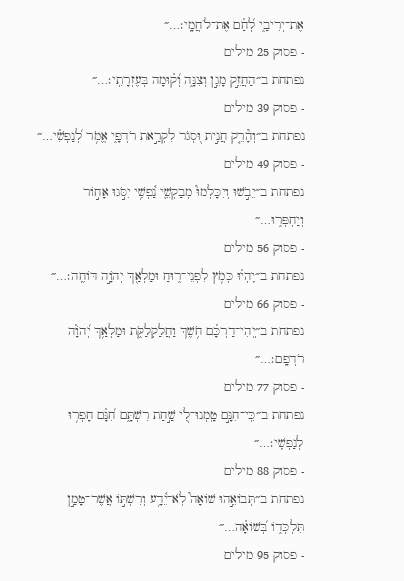אֶת־יְרִיבַ֑י לְ֝חַ֗ם אֶת־לֹחֲמָֽי׃…״
- פסוק 25 מילים
נפתחת ב״הַחֲזֵ֣ק מָגֵ֣ן וְצִנָּ֑ה וְ֝ק֗וּמָה בְּעֶזְרָתִֽי׃…״
- פסוק 39 מילים
נפתחת ב״וְהָ֘רֵ֤ק חֲנִ֣ית וּ֭סְגֹר לִקְרַ֣את רֹדְפָ֑י אֱמֹ֥ר לְ֝נַפְשִׁ֗י…״
- פסוק 49 מילים
נפתחת ב״יֵבֹ֣שׁוּ וְיִכָּלְמוּ֮ מְבַקְשֵׁ֢י נַ֫פְשִׁ֥י יִסֹּ֣גוּ אָח֣וֹר וְיַחְפְּר֑וּ…״
- פסוק 56 מילים
נפתחת ב״יִֽהְי֗וּ כְּמֹ֥ץ לִפְנֵי־ר֑וּחַ וּמַלְאַ֖ךְ יְהֹוָ֣ה דּוֹחֶֽה׃…״
- פסוק 66 מילים
נפתחת ב״יְֽהִי־דַרְכָּ֗ם חֹ֥שֶׁךְ וַחֲלַקְלַקֹּ֑ת וּמַלְאַ֥ךְ יְ֝הֹוָ֗ה רֹדְפָֽם׃…״
- פסוק 77 מילים
נפתחת ב״כִּֽי־חִנָּ֣ם טָֽמְנוּ־לִ֭י שַׁ֣חַת רִשְׁתָּ֑ם חִ֝נָּ֗ם חָפְר֥וּ לְנַפְשִֽׁי׃…״
- פסוק 88 מילים
נפתחת ב״תְּבוֹאֵ֣הוּ שׁוֹאָה֮ לֹֽא־יֵ֫דָ֥ע וְרִשְׁתּ֣וֹ אֲשֶׁר־טָמַ֣ן תִּלְכְּד֑וֹ בְּ֝שׁוֹאָ֗ה…״
- פסוק 95 מילים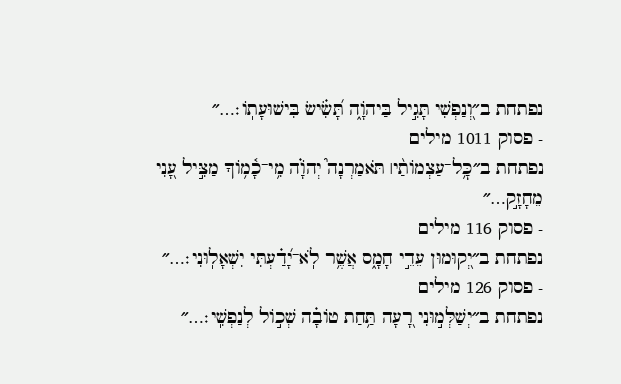נפתחת ב״וְ֭נַפְשִׁי תָּגִ֣יל בַּיהֹוָ֑ה תָּ֝שִׂ֗ישׂ בִּישׁוּעָתֽוֹ׃…״
- פסוק 1011 מילים
נפתחת ב״כׇּ֥ל־עַצְמוֹתַ֨י׀ תֹּאמַרְנָה֮ יְהֹוָ֗ה מִ֥י־כָ֫מ֥וֹךָ מַצִּ֣יל עָ֭נִי מֵחָזָ֣ק…״
- פסוק 116 מילים
נפתחת ב״יְ֭קוּמוּן עֵדֵ֣י חָמָ֑ס אֲשֶׁ֥ר לֹֽא־יָ֝דַ֗עְתִּי יִשְׁאָלֽוּנִי׃…״
- פסוק 126 מילים
נפתחת ב״יְשַׁלְּמ֣וּנִי רָ֭עָה תַּ֥חַת טוֹבָ֗ה שְׁכ֣וֹל לְנַפְשִֽׁי׃…״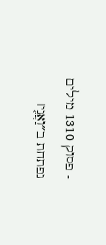- פסוק 1310 מילים
נפתחת ב״וַאֲנִ֤י׀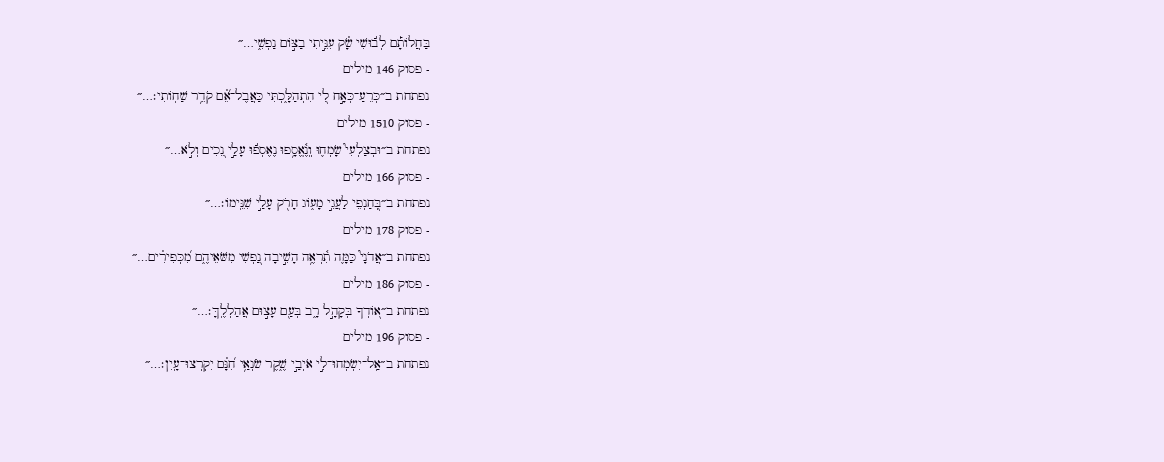בַּחֲלוֹתָ֡ם לְב֬וּשִׁי שָׂ֗ק עִנֵּ֣יתִי בַצּ֣וֹם נַפְשִׁ֑י…״
- פסוק 146 מילים
נפתחת ב״כְּרֵעַ־כְּאָ֣ח לִ֭י הִתְהַלָּ֑כְתִּי כַּאֲבֶל־אֵ֝֗ם קֹדֵ֥ר שַׁחֽוֹתִי׃…״
- פסוק 1510 מילים
נפתחת ב״וּבְצַלְעִי֮ שָׂמְח֢וּ וְֽנֶ֫אֱסָ֥פוּ נֶאֶסְפ֬וּ עָלַ֣י נֵ֭כִים וְלֹ֣א…״
- פסוק 166 מילים
נפתחת ב״בְּ֭חַנְפֵי לַעֲגֵ֣י מָע֑וֹג חָרֹ֖ק עָלַ֣י שִׁנֵּֽימוֹ׃…״
- פסוק 178 מילים
נפתחת ב״אֲדֹנָי֮ כַּמָּ֢ה תִ֫רְאֶ֥ה הָשִׁ֣יבָה נַ֭פְשִׁי מִשֹּׁאֵיהֶ֑ם מִ֝כְּפִירִ֗ים…״
- פסוק 186 מילים
נפתחת ב״א֭וֹדְךָ בְּקָהָ֣ל רָ֑ב בְּעַ֖ם עָצ֣וּם אֲהַלְלֶֽךָּ׃…״
- פסוק 196 מילים
נפתחת ב״אַֽל־יִשְׂמְחוּ־לִ֣י אֹיְבַ֣י שֶׁ֑קֶר שֹׂנְאַ֥י חִ֝נָּ֗ם יִקְרְצוּ־עָֽיִן׃…״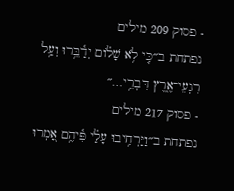- פסוק 209 מילים
נפתחת ב״כִּ֤י לֹ֥א שָׁל֗וֹם יְדַ֫בֵּ֥רוּ וְעַ֥ל רִגְעֵי־אֶ֑רֶץ דִּבְרֵ֥י…״
- פסוק 217 מילים
נפתחת ב״וַיַּרְחִ֥יבוּ עָלַ֗י פִּ֫יהֶ֥ם אָ֭מְרוּ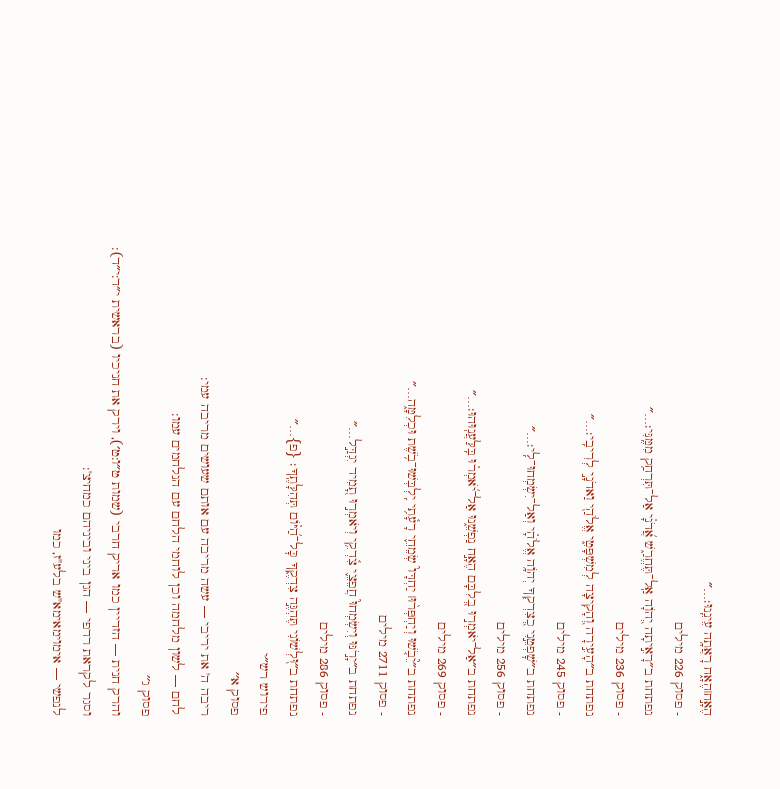הֶאָ֣ח׀הֶאָ֑ח רָאֲתָ֥ה עֵינֵֽנוּ׃…״
- פסוק 226 מילים
נפתחת ב״רָאִ֣יתָה יְ֭הֹוָה אַֽל־תֶּחֱרַ֑שׁ אֲ֝דֹנָ֗י אַל־תִּרְחַ֥ק מִמֶּֽנִּי׃…״
- פסוק 236 מילים
נפתחת ב״הָעִ֣ירָה וְ֭הָקִיצָה לְמִשְׁפָּטִ֑י אֱלֹהַ֖י וַאדֹנָ֣י לְרִיבִֽי׃…״
- פסוק 245 מילים
נפתחת ב״שׇׁפְטֵ֣נִי כְ֭צִדְקְךָ יְהֹוָ֥ה אֱלֹהָ֗י וְאַל־יִשְׂמְחוּ־לִֽי׃…״
- פסוק 256 מילים
נפתחת ב״אַל־יֹאמְר֣וּ בְ֭לִבָּם הֶאָ֣ח נַפְשֵׁ֑נוּ אַל־יֹ֝אמְר֗וּ בִּֽלַּעֲנֽוּהוּ׃…״
- פסוק 269 מילים
נפתחת ב״יֵ֘בֹ֤שׁוּ וְיַחְפְּר֨וּ׀ יַחְדָּו֮ שְׂמֵחֵ֢י רָעָ֫תִ֥י יִֽלְבְּשׁוּ־בֹ֥שֶׁת וּכְלִמָּ֑ה…״
- פסוק 2711 מילים
נפתחת ב״יָרֹ֣נּוּ וְיִשְׂמְחוּ֮ חֲפֵצֵ֢י צִ֫דְקִ֥י וְיֹאמְר֣וּ תָ֭מִיד יִגְדַּ֣ל…״
- פסוק 286 מילים
נפתחת ב״וּ֭לְשׁוֹנִי תֶּהְגֶּ֣ה צִדְקֶ֑ךָ כׇּל־הַ֝יּ֗וֹם תְּהִלָּתֶֽךָ׃ {פ}…״
פירוש רש״י
פסוק א׳׳
ריבה ה' את יריבי — עשה מריבה עם אותם שעושים מריבה עמי:
לחם — לשון מלחמה וכן לוחמי הלחם עם הנלחמים עמו:
פסוק ג׳׳
והרק חנית — הזדיין כמו אריק חרבי (שמות ט״ו:ט׳), וירק את חניכיו (בראשית י״ד:י״ד):
וסגר לקראת רדפי — הגן ביני וביניהם כמחיצ':
לנפשי — אימוימאימא"ש בלע"ז, כמו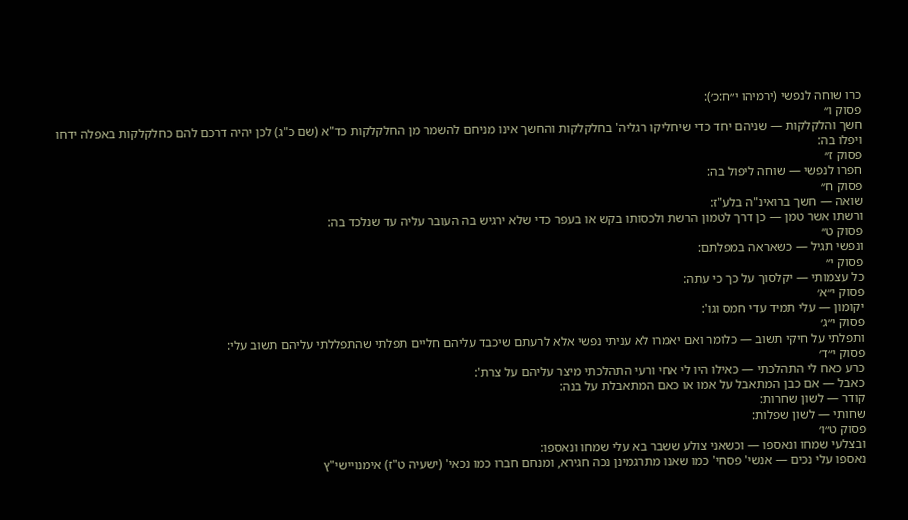כרו שוחה לנפשי (ירמיהו י״ח:כ׳):
פסוק ו׳׳
חשך והלקלקות — שניהם יחד כדי שיחליקו רגליה' בחלקלקות והחשך אינו מניחם להשמר מן החלקלקות כד"א (שם כ"ג) לכן יהיה דרכם להם כחלקלקות באפלה ידחו ויפלו בה:
פסוק ז׳׳
חפרו לנפשי — שוחה ליפול בה:
פסוק ח׳׳
שואה — חשך ברואינ"ה בלע"ז:
ורשתו אשר טמן — כן דרך לטמון הרשת ולכסותו בקש או בעפר כדי שלא ירגיש בה העובר עליה עד שנלכד בה:
פסוק ט׳׳
ונפשי תגיל — כשאראה במפלתם:
פסוק י׳׳
כל עצמותי — יקלסוך על כך כי עתה:
פסוק י״א׳
יקומון — עלי תמיד עדי חמס וגו':
פסוק י״ג׳
ותפלתי על חיקי תשוב — כלומר ואם יאמרו לא עניתי נפשי אלא לרעתם שיכבד עליהם חליים תפלתי שהתפללתי עליהם תשוב עלי:
פסוק י״ד׳
כרע כאח לי התהלכתי — כאילו היו לי אחי ורעי התהלכתי מיצר עליהם על צרת':
כאבל — אם כבן המתאבל על אמו או כאם המתאבלת על בנה:
קודר — לשון שחרות:
שחותי — לשון שפלות:
פסוק ט״ו׳
ובצלעי שמחו ונאספו — וכשאני צולע ששבר בא עלי שמחו ונאספו:
נאספו עלי נכים — אנשי' פסחי' כמו שאנו מתרגמינן נכה חגירא, ומנחם חברו כמו נכאי' (ישעיה ט"ז) אימנויישי"ץ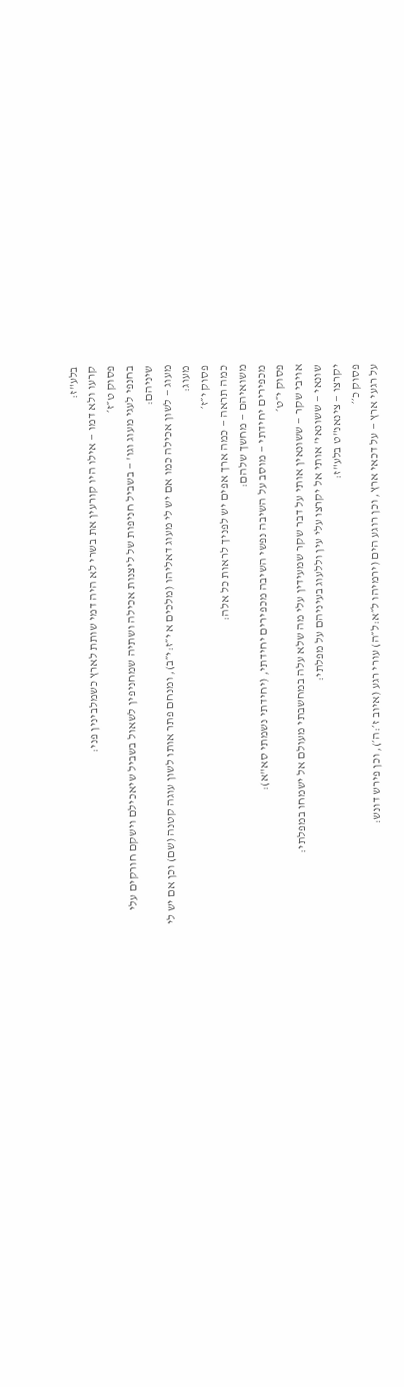בלע"ז:
קרעו ולא דמו — אילו היו קורעין את בשרי לא היה דמי שותת לארץ כשמלבינין פני:
פסוק ט״ז׳
בחנפי לעגי מעוג וגו' — בשביל חניפות של ליצנות אכילה ושתיה שמחניפין לשאול בשביל שיאכילם וישקם חורקים עלי שיניהם:
מעוג — לשון אכילה כמו אם יש לי מעוג דאליהו (מלכים א י״ז:י״ב), ומנחם פתר אותו לשון עוגה קטנה (שם) וכן אם יש לי מעוג:
פסוק י״ז׳
כמה תראה — כמה ארך אפים יש לפניך לראות כל אלה:
משואיהם — מחשך שלהם:
מכפירים יחידתי — מוסב על השיבה נפשי השיבה מכפירים יחידתי, (יחידתי נשמתי סא"א):
פסוק י״ט׳
אויבי שקר — ששונאין אותי על דבר שקר שמעידין עלי מה שלא עלה במחשבתי מעולם אל ישמחו במפלתי:
שונאי — ששונאי' אותי אל יקרצו עלי עין וללעוג בעיניהם על מפלתי:
יקרצו — צינאנ"ט בלע"ז:
פסוק כ׳׳
על רגעי ארץ — על דכאי ארץ, וכן רוגע הים (ירמיהו ל״א:ל״ה) עורי רגע (איוב ז׳:ה׳), וכן פירש דונש: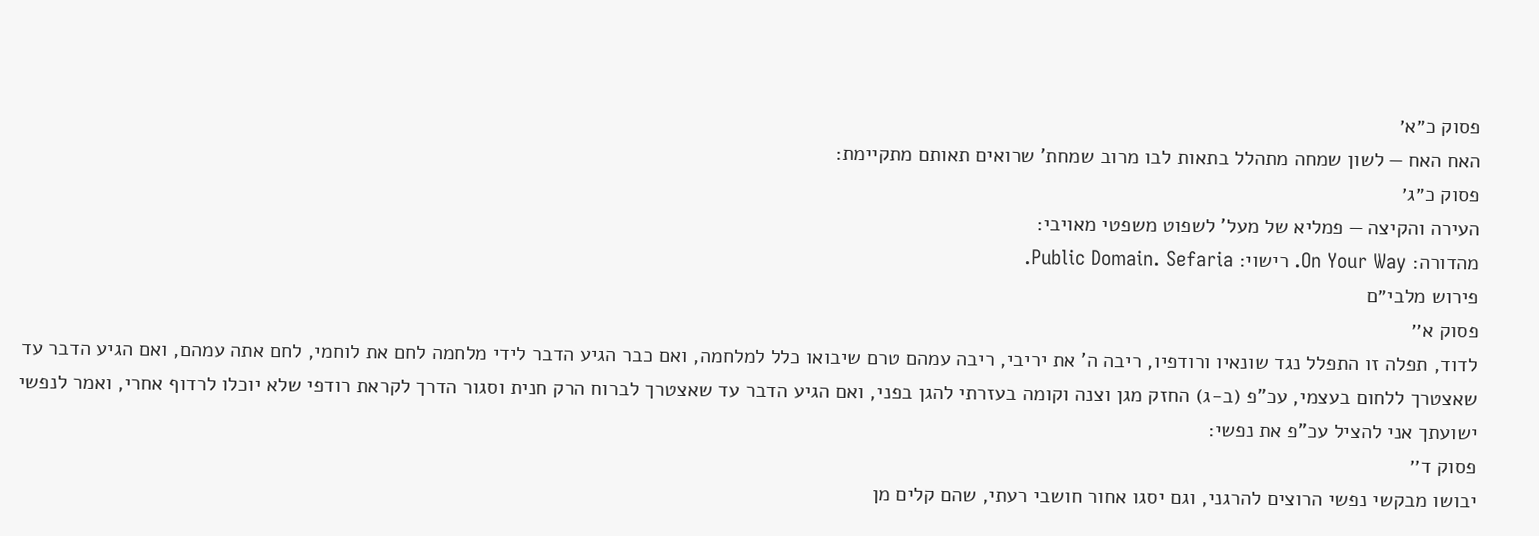פסוק כ״א׳
האח האח — לשון שמחה מתהלל בתאות לבו מרוב שמחת' שרואים תאותם מתקיימת:
פסוק כ״ג׳
העירה והקיצה — פמליא של מעל' לשפוט משפטי מאויבי:
מהדורה: On Your Way. רישוי: Public Domain. Sefaria.
פירוש מלבי״ם
פסוק א׳׳
לדוד, תפלה זו התפלל נגד שונאיו ורודפיו, ריבה ה' את יריבי, ריבה עמהם טרם שיבואו כלל למלחמה, ואם כבר הגיע הדבר לידי מלחמה לחם את לוחמי, לחם אתה עמהם, ואם הגיע הדבר עד שאצטרך ללחום בעצמי, עכ"פ (ב-ג) החזק מגן וצנה וקומה בעזרתי להגן בפני, ואם הגיע הדבר עד שאצטרך לברוח הרק חנית וסגור הדרך לקראת רודפי שלא יוכלו לרדוף אחרי, ואמר לנפשי ישועתך אני להציל עכ"פ את נפשי:
פסוק ד׳׳
יבושו מבקשי נפשי הרוצים להרגני, וגם יסגו אחור חושבי רעתי, שהם קלים מן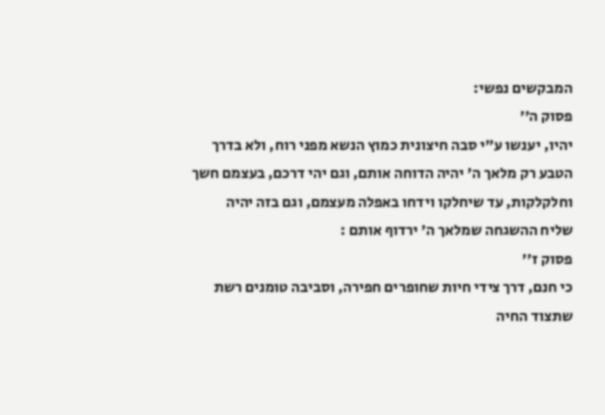המבקשים נפשי:
פסוק ה׳׳
יהיו, יענשו ע"י סבה חיצונית כמוץ הנשא מפני רוח, ולא בדרך הטבע רק מלאך ה' יהיה הדוחה אותם, וגם יהי דרכם, בעצמם חשך וחלקלקות, עד שיחלקו וידחו באפלה מעצמם, וגם בזה יהיה שליח ההשגחה שמלאך ה' ירדוף אותם :
פסוק ז׳׳
כי חנם, דרך צידי חיות שחופרים חפירה, וסביבה טומנים רשת שתצוד החיה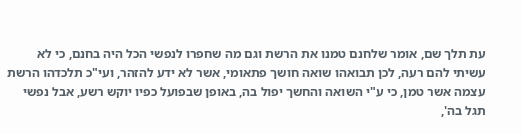עת תלך שם, אומר שלחנם טמנו את הרשת וגם מה שחפרו לנפשי הכל היה בחנם, כי לא עשיתי להם רעה, לכן תבואהו שואה חושך פתאומי, אשר לא ידע להזהר, ועי"כ תלכדהו הרשת עצמה אשר טמן, כי ע"י השואה והחשך יפול בה, באופן שבפועל כפיו יוקש רשע, אבל נפשי תגל בה',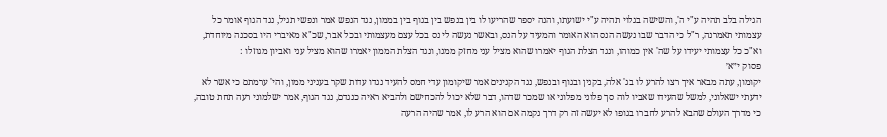הגילה בלב תהיה ע"י ה', והשישה בגלוי תהיה ע"י ישועתו, והנה יספר שהריעו לו בין בנפש בין בגוף בין בממון, נגד הנפש אמר ונפשי תגיל, נגד הגוף אומר כל עצמותי תאמרנה, ר"ל כי הדבר שבו נעשה הנס הוא האומר והמעיד על הנס, ובאשר נעשה לי נס בכל עצם מעצמותי ובכל אבר, שכ"א מאיברי היו בסכנה מיוחדת, וא"כ כל עצמותי יעידו על שה' אין כמוהו, ונגד הצלת הגוף יאמרו שהוא מציל עני מחזק ממנו, ונגד הצלת הממון יאמרו שהוא מציל עני ואביון מגוזלו :
פסוק י״א׳
יקומון, עתה מבאר איך רצו להרע לו בג' אלה, בקנין ובגוף ובנפש, נגד הקנינים אמר שיקומון עדי חמס להעיד נגדו עדות שקר בעניני ממון, והי' ערמתם כי אשר לא ידעתי ישאלוני, למשל שהעידו שאביו לוה סך פלוני מפלוני או שמכר שדהו, דבר שלא יכול להכחישם ולהביא ראיה כנגדם, נגד הגוף, אמר ישלמוני רעה תחת טובה, כי מדרך העולם שהבא להרע לחברו בגופו לא יעשה זה רק דרך נקמה אם הוא הרע לו, אמר שהיה הרעה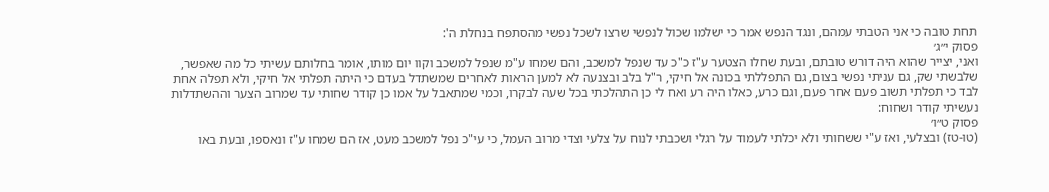תחת טובה כי אני הטבתי עמהם, ונגד הנפש אמר כי ישלמו שכול לנפשי שרצו לשכל נפשי מהסתפח בנחלת ה':
פסוק י״ג׳
ואני, יצייר שהוא היה דורש טובתם, ובעת שחלו הצטער ע"ז כ"כ עד שנפל למשכב, והם שמחו ע"מ שנפל למשכב וקוו יום מותו, אומר בחלותם עשיתי כל מה שאפשר, שלבשתי שק, גם עניתי נפשי בצום, גם התפללתי בכונה אל חיקי, ר"ל בלב ובצנעה לא למען הראות לאחרים שמשתדל בעדם כי היתה תפלתי אל חיקי, ולא תפלה אחת לבד כי תפלתי תשוב פעם אחר פעם, וגם כרע, כאלו היה רע ואח לי כן התהלכתי בכל שעה לבקרו, וכמי שמתאבל על אמו כן קודר שחותי עד שמרוב הצער וההשתדלות נעשיתי קודר ושחוח:
פסוק ט״ו׳
(טו-טז) ובצלעי, ואז ע"י ששחותי ולא יכלתי לעמוד על רגלי ושכבתי לנוח על צלעי וצדי מרוב העמל, כי עי"כ נפל למשכב מעט, אז הם שמחו ע"ז ונאספו, ובעת באו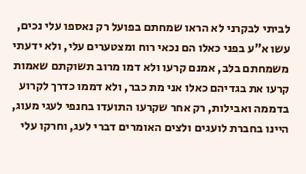לביתי לבקרני לא הראו שמחתם בפועל רק נאספו עלי נכים, עשו א"ע בפני כאלו הם נכאי רוח ומצטערים עלי, ולא ידעתי משמחתם בלב, אמנם קרעו ולא דמו מרוב תשוקתם שאמות קרעו את בגדיהם כאלו אני מת כבר, ולא דממו כדרך לקרוע בדממה ואבילות, רק אחר שקרעו התועדו בחנפי לעגי מעוג, היינו בחברת לועגים ולצים האומרים דברי לעג, וחרקו עלי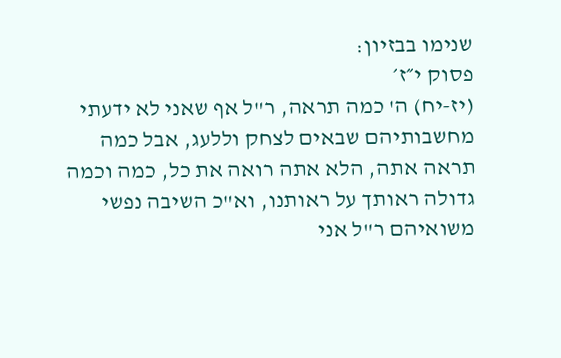שנימו בבזיון:
פסוק י״ז׳
(יז-יח) ה' כמה תראה, ר"ל אף שאני לא ידעתי מחשבותיהם שבאים לצחק וללעג, אבל כמה תראה אתה, הלא אתה רואה את כל, כמה וכמה גדולה ראותך על ראותנו, וא"כ השיבה נפשי משואיהם ר"ל אני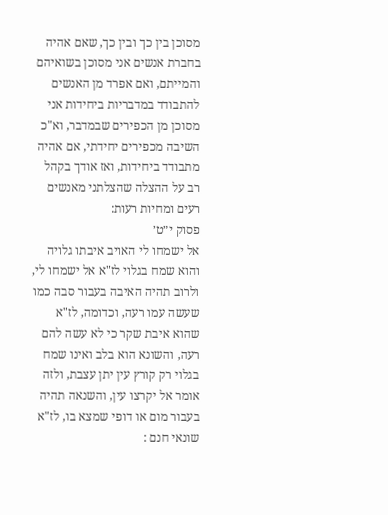מסוכן בין כך ובין כך, שאם אהיה בחברת אנשים אני מסוכן בשואיהם והמייתם, ואם אפרד מן האנשים להתבודד במדבריות ביחידות אני מסוכן מן הכפירים שבמדבר, וא"כ השיבה מכפירים יחידתי, אם אהיה מתבודד ביחידות, ואז אודך בקהל רב על ההצלה שהצלתני מאנשים רעים ומחיות רעות:
פסוק י״ט׳
אל ישמחו לי האויב איבתו גלויה והוא שמח בגלוי לז"א אל ישמחו לי, ולרוב תהיה האיבה בעבור סבה כמו שעשה עמו רעה, וכדומה, לז"א שהוא איבת שקר כי לא עשה להם רעה, והשונא הוא בלב ואינו שמח בגלוי רק קורץ עין יתן עצבת, ולזה אומר אל יקרצו עין, והשנאה תהיה בעבור מום או דופי שמצא בו, לז"א שונאי חנם :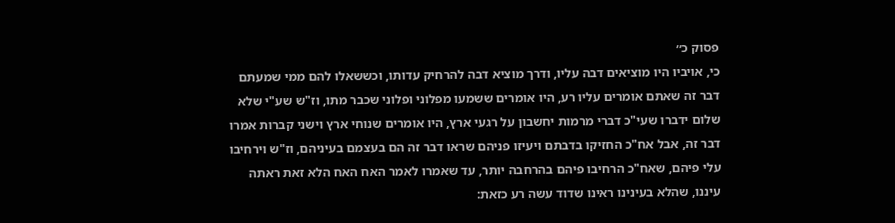פסוק כ׳׳
כי, אויביו היו מוציאים דבה עליו, ודרך מוציא דבה להרחיק עדותו, וכששאלו להם ממי שמעתם דבר זה שאתם אומרים עליו רע, היו אומרים ששמעו מפלוני ופלוני שכבר מתו, וז"ש שע"י שלא שלום ידברו שעי"כ דברי מרמות יחשבון על רגעי ארץ, היו אומרים שנוחי ארץ וישני קברות אמרו דבר זה, אבל אח"כ החזיקו בדבתם ויעיזו פניהם שראו דבר זה הם בעצמם בעיניהם, וז"ש וירחיבו עלי פיהם, שאח"כ הרחיבו פיהם בהרחבה יותר, עד שאמרו לאמר האח האח הלא זאת ראתה עיננו, שהלא בעינינו ראינו שדוד עשה רע כזאת: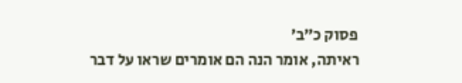פסוק כ״ב׳
ראיתה, אומר הנה הם אומרים שראו על דבר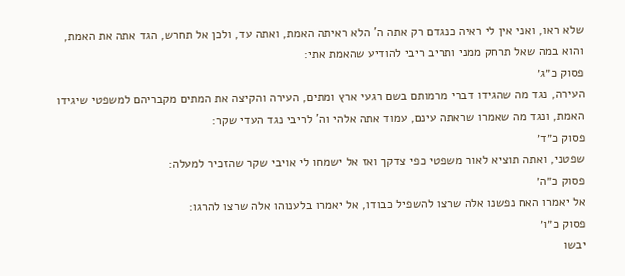שלא ראו, ואני אין לי ראיה כנגדם רק אתה ה' הלא ראיתה האמת, ואתה עד, ולכן אל תחרש, הגד אתה את האמת, והוא במה שאל תרחק ממני ותריב ריבי להודיע שהאמת אתי:
פסוק כ״ג׳
העירה, נגד מה שהגידו דברי מרמותם בשם רגעי ארץ ומתים, העירה והקיצה את המתים מקבריהם למשפטי שיגידו האמת, ונגד מה שאמרו שראתה עינם, עמוד אתה אלהי וה' לריבי נגד העדי שקר:
פסוק כ״ד׳
שפטני, ואתה תוציא לאור משפטי כפי צדקך ואז אל ישמחו לי אויבי שקר שהזכיר למעלה:
פסוק כ״ה׳
אל יאמרו האח נפשנו אלה שרצו להשפיל כבודו, אל יאמרו בלענוהו אלה שרצו להרגו:
פסוק כ״ו׳
יבשו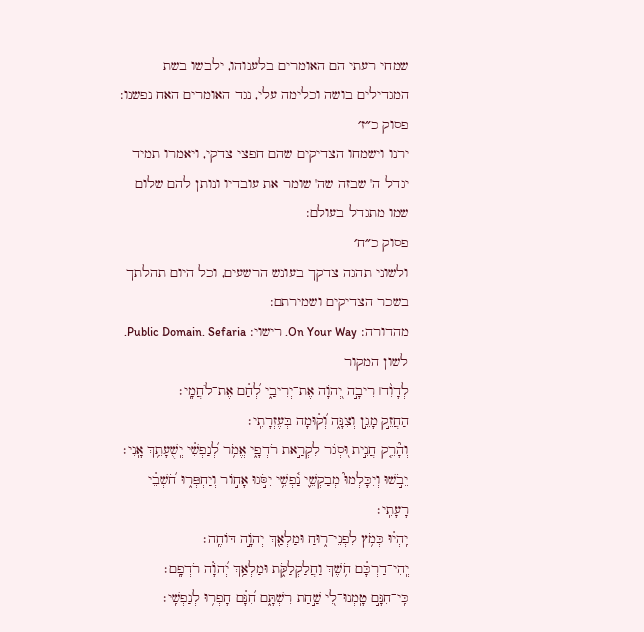שמחי רעתי הם האומרים בלענוהו, ילבשו בשת המגדילים בושה וכלימה עלי, נגד האומרים האח נפשנו:
פסוק כ״ז׳
ירנו וישמחו הצדיקים שהם חפצי צדקי, ויאמרו תמיד יגדל ה' שבזה שה' שומר את עובדיו ונותן להם שלום שמו מתגדל בעולם:
פסוק כ״ח׳
ולשוני תהגה צדקך בעונש הרשעים, וכל היום תהלתך בשכר הצדיקים ושמירתם:
מהדורה: On Your Way. רישוי: Public Domain. Sefaria.
לשון המקור
לְדָוִ֨ד׀ רִיבָ֣ה יְ֭הֹוָה אֶת־יְרִיבַ֑י לְ֝חַ֗ם אֶת־לֹחֲמָֽי׃
הַחֲזֵ֣ק מָגֵ֣ן וְצִנָּ֑ה וְ֝ק֗וּמָה בְּעֶזְרָתִֽי׃
וְהָ֘רֵ֤ק חֲנִ֣ית וּ֭סְגֹר לִקְרַ֣את רֹדְפָ֑י אֱמֹ֥ר לְ֝נַפְשִׁ֗י יְֽשֻׁעָתֵ֥ךְ אָֽנִי׃
יֵבֹ֣שׁוּ וְיִכָּלְמוּ֮ מְבַקְשֵׁ֢י נַ֫פְשִׁ֥י יִסֹּ֣גוּ אָח֣וֹר וְיַחְפְּר֑וּ חֹ֝שְׁבֵ֗י רָעָתִֽי׃
יִֽהְי֗וּ כְּמֹ֥ץ לִפְנֵי־ר֑וּחַ וּמַלְאַ֖ךְ יְהֹוָ֣ה דּוֹחֶֽה׃
יְֽהִי־דַרְכָּ֗ם חֹ֥שֶׁךְ וַחֲלַקְלַקֹּ֑ת וּמַלְאַ֥ךְ יְ֝הֹוָ֗ה רֹדְפָֽם׃
כִּֽי־חִנָּ֣ם טָֽמְנוּ־לִ֭י שַׁ֣חַת רִשְׁתָּ֑ם חִ֝נָּ֗ם חָפְר֥וּ לְנַפְשִֽׁי׃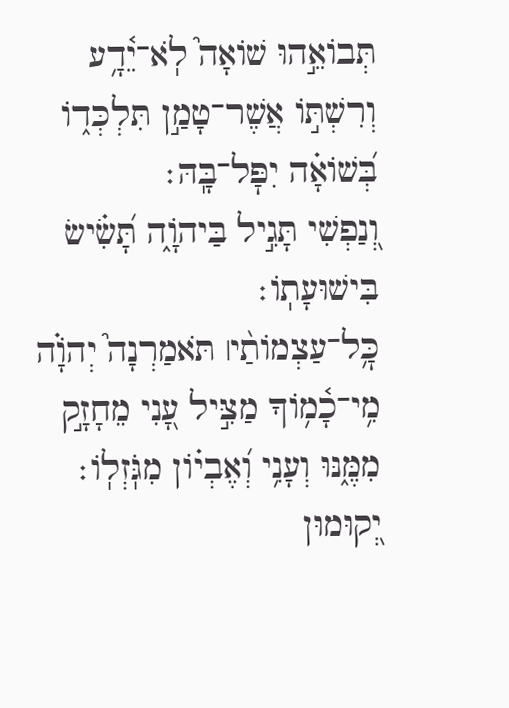תְּבוֹאֵ֣הוּ שׁוֹאָה֮ לֹֽא־יֵ֫דָ֥ע וְרִשְׁתּ֣וֹ אֲשֶׁר־טָמַ֣ן תִּלְכְּד֑וֹ בְּ֝שׁוֹאָ֗ה יִפׇּל־בָּֽהּ׃
וְ֭נַפְשִׁי תָּגִ֣יל בַּיהֹוָ֑ה תָּ֝שִׂ֗ישׂ בִּישׁוּעָתֽוֹ׃
כׇּ֥ל־עַצְמוֹתַ֨י׀ תֹּאמַרְנָה֮ יְהֹוָ֗ה מִ֥י־כָ֫מ֥וֹךָ מַצִּ֣יל עָ֭נִי מֵחָזָ֣ק מִמֶּ֑נּוּ וְעָנִ֥י וְ֝אֶבְי֗וֹן מִגֹּֽזְלֽוֹ׃
יְ֭קוּמוּן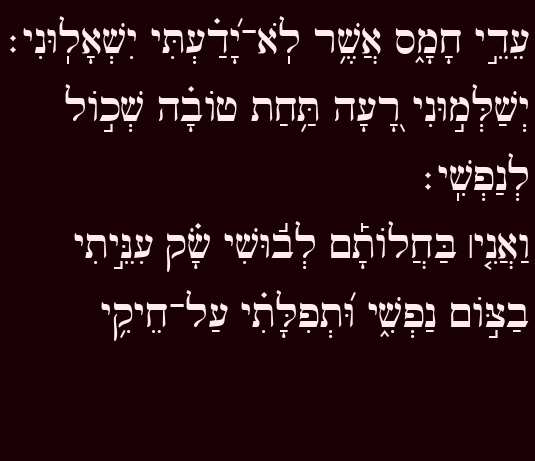עֵדֵ֣י חָמָ֑ס אֲשֶׁ֥ר לֹֽא־יָ֝דַ֗עְתִּי יִשְׁאָלֽוּנִי׃
יְשַׁלְּמ֣וּנִי רָ֭עָה תַּ֥חַת טוֹבָ֗ה שְׁכ֣וֹל לְנַפְשִֽׁי׃
וַאֲנִ֤י׀ בַּחֲלוֹתָ֡ם לְב֬וּשִׁי שָׂ֗ק עִנֵּ֣יתִי בַצּ֣וֹם נַפְשִׁ֑י וּ֝תְפִלָּתִ֗י עַל־חֵיקִ֥י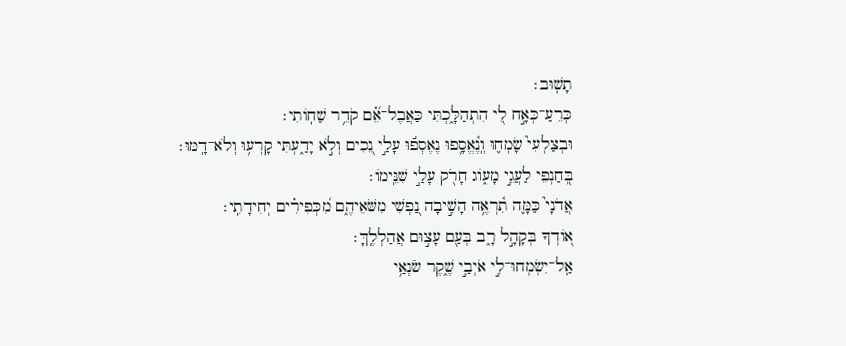תָשֽׁוּב׃
כְּרֵעַ־כְּאָ֣ח לִ֭י הִתְהַלָּ֑כְתִּי כַּאֲבֶל־אֵ֝֗ם קֹדֵ֥ר שַׁחֽוֹתִי׃
וּבְצַלְעִי֮ שָׂמְח֢וּ וְֽנֶ֫אֱסָ֥פוּ נֶאֶסְפ֬וּ עָלַ֣י נֵ֭כִים וְלֹ֣א יָדַ֑עְתִּי קָרְע֥וּ וְלֹא־דָֽמּוּ׃
בְּ֭חַנְפֵי לַעֲגֵ֣י מָע֑וֹג חָרֹ֖ק עָלַ֣י שִׁנֵּֽימוֹ׃
אֲדֹנָי֮ כַּמָּ֢ה תִ֫רְאֶ֥ה הָשִׁ֣יבָה נַ֭פְשִׁי מִשֹּׁאֵיהֶ֑ם מִ֝כְּפִירִ֗ים יְחִידָתִֽי׃
א֭וֹדְךָ בְּקָהָ֣ל רָ֑ב בְּעַ֖ם עָצ֣וּם אֲהַלְלֶֽךָּ׃
אַֽל־יִשְׂמְחוּ־לִ֣י אֹיְבַ֣י שֶׁ֑קֶר שֹׂנְאַ֥י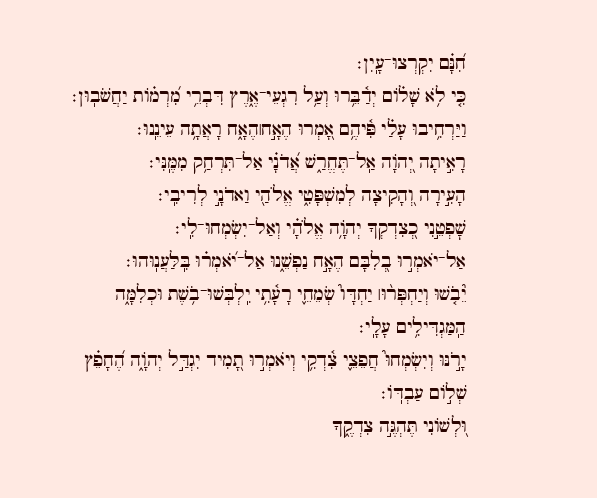חִ֝נָּ֗ם יִקְרְצוּ־עָֽיִן׃
כִּ֤י לֹ֥א שָׁל֗וֹם יְדַ֫בֵּ֥רוּ וְעַ֥ל רִגְעֵי־אֶ֑רֶץ דִּבְרֵ֥י מִ֝רְמ֗וֹת יַחֲשֹׁבֽוּן׃
וַיַּרְחִ֥יבוּ עָלַ֗י פִּ֫יהֶ֥ם אָ֭מְרוּ הֶאָ֣ח׀הֶאָ֑ח רָאֲתָ֥ה עֵינֵֽנוּ׃
רָאִ֣יתָה יְ֭הֹוָה אַֽל־תֶּחֱרַ֑שׁ אֲ֝דֹנָ֗י אַל־תִּרְחַ֥ק מִמֶּֽנִּי׃
הָעִ֣ירָה וְ֭הָקִיצָה לְמִשְׁפָּטִ֑י אֱלֹהַ֖י וַאדֹנָ֣י לְרִיבִֽי׃
שׇׁפְטֵ֣נִי כְ֭צִדְקְךָ יְהֹוָ֥ה אֱלֹהָ֗י וְאַל־יִשְׂמְחוּ־לִֽי׃
אַל־יֹאמְר֣וּ בְ֭לִבָּם הֶאָ֣ח נַפְשֵׁ֑נוּ אַל־יֹ֝אמְר֗וּ בִּֽלַּעֲנֽוּהוּ׃
יֵ֘בֹ֤שׁוּ וְיַחְפְּר֨וּ׀ יַחְדָּו֮ שְׂמֵחֵ֢י רָעָ֫תִ֥י יִֽלְבְּשׁוּ־בֹ֥שֶׁת וּכְלִמָּ֑ה הַֽמַּגְדִּילִ֥ים עָלָֽי׃
יָרֹ֣נּוּ וְיִשְׂמְחוּ֮ חֲפֵצֵ֢י צִ֫דְקִ֥י וְיֹאמְר֣וּ תָ֭מִיד יִגְדַּ֣ל יְהֹוָ֑ה הֶ֝חָפֵ֗ץ שְׁל֣וֹם עַבְדּֽוֹ׃
וּ֭לְשׁוֹנִי תֶּהְגֶּ֣ה צִדְקֶ֑ךָ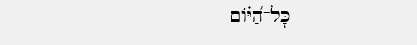כׇּל־הַ֝יּ֗וֹם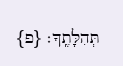תְּהִלָּתֶֽךָ׃ {פ}